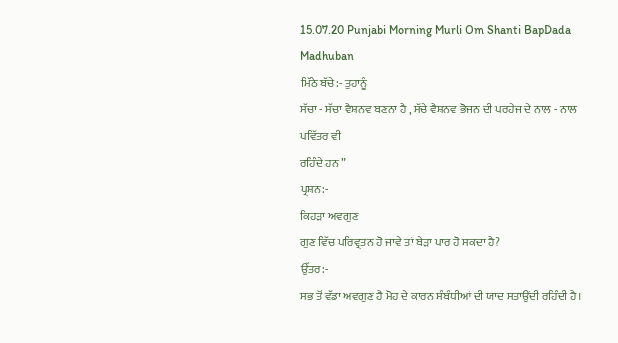15.07.20 Punjabi Morning Murli Om Shanti BapDada Madhuban
ਮਿੱਠੇ ਬੱਚੇ:- ਤੁਹਾਨੂੰ
ਸੱਚਾ - ਸੱਚਾ ਵੈਸ਼ਨਵ ਬਣਨਾ ਹੈ , ਸੱਚੇ ਵੈਸ਼ਨਵ ਭੋਜਨ ਦੀ ਪਰਹੇਜ ਦੇ ਨਾਲ - ਨਾਲ ਪਵਿੱਤਰ ਵੀ
ਰਹਿੰਦੇ ਹਨ ”
ਪ੍ਰਸ਼ਨ:-
ਕਿਹੜਾ ਅਵਗੁਣ
ਗੁਣ ਵਿੱਚ ਪਰਿਵ੍ਰਤਨ ਹੋ ਜਾਵੇ ਤਾਂ ਬੇੜਾ ਪਾਰ ਹੋ ਸਕਦਾ ਹੈ?
ਉੱਤਰ:-
ਸਭ ਤੋਂ ਵੱਡਾ ਅਵਗੁਣ ਹੈ ਮੋਹ ਦੇ ਕਾਰਨ ਸੰਬੰਧੀਆਂ ਦੀ ਯਾਦ ਸਤਾਉਂਦੀ ਰਹਿੰਦੀ ਹੈ।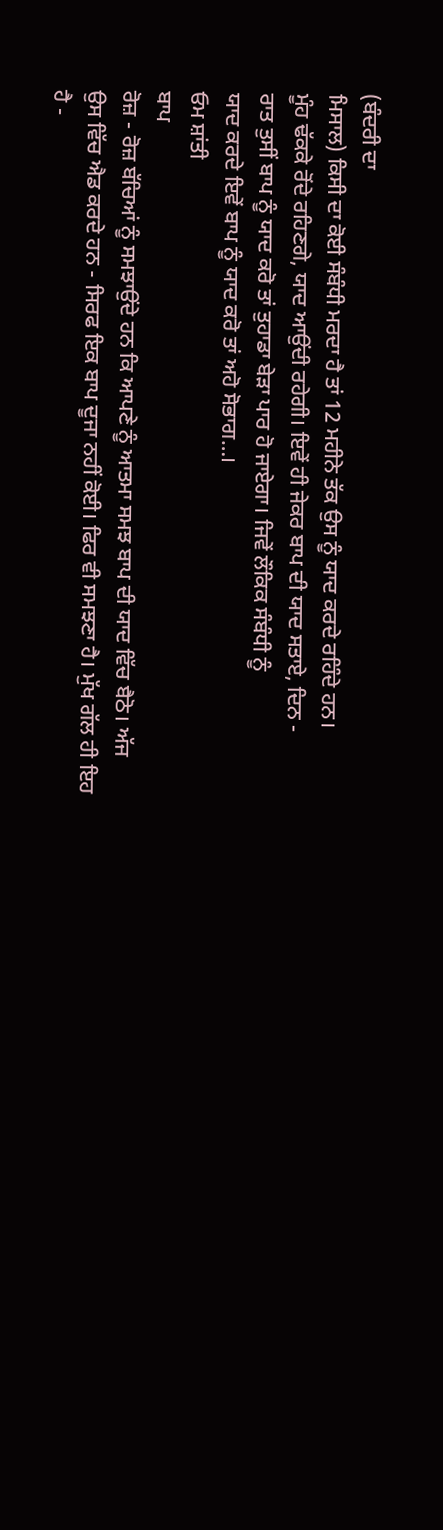(ਬੰਦਰੀ ਦਾ
ਮਿਸਾਲ) ਕਿਸੀ ਦਾ ਕੋਈ ਸੰਬੰਧੀ ਮਰਦਾ ਹੈ ਤਾਂ 12 ਮਹੀਨੇ ਤੱਕ ਉਸ ਨੂੰ ਯਾਦ ਕਰਦੇ ਰਹਿੰਦੇ ਹਨ।
ਮੂੰਹ ਢੱਕਕੇ ਰੋਂਦੇ ਰਹਿਣਗੇ, ਯਾਦ ਆਉਂਦੀ ਰਹੇਗੀ। ਇਵੇਂ ਹੀ ਜੇਕਰ ਬਾਪ ਦੀ ਯਾਦ ਸਤਾਏ, ਦਿਨ -
ਰਾਤ ਤੁਸੀਂ ਬਾਪ ਨੂੰ ਯਾਦ ਕਰੋ ਤਾਂ ਤੁਹਾਡਾ ਬੇੜਾ ਪਾਰ ਹੋ ਜਾਏਗਾ। ਜਿਵੇਂ ਲੌਕਿਕ ਸੰਬੰਧੀ ਨੂੰ
ਯਾਦ ਕਰਦੇ ਇਵੇਂ ਬਾਪ ਨੂੰ ਯਾਦ ਕਰੋ ਤਾਂ ਅਹੋ ਸੋਭਾਗ…।
ਓਮ ਸ਼ਾਂਤੀ
ਬਾਪ
ਰੋਜ਼ - ਰੋਜ਼ ਬੱਚਿਆਂ ਨੂੰ ਸਮਝਾਉਂਦੇ ਹਨ ਕਿ ਆਪਣੇ ਨੂੰ ਆਤਮਾ ਸਮਝ ਬਾਪ ਦੀ ਯਾਦ ਵਿੱਚ ਬੈਠੋ। ਅੱਜ
ਉਸ ਵਿੱਚ ਐਡ ਕਰਦੇ ਹਨ - ਸਿਰਫ ਇਕ ਬਾਪ ਦੂਜਾ ਨਹੀਂ ਕੋਈ। ਫਿਰ ਵੀ ਸਮਝਣਾ ਹੈ। ਮੁੱਖ ਗੱਲ ਹੀ ਇਹ
ਹੈ -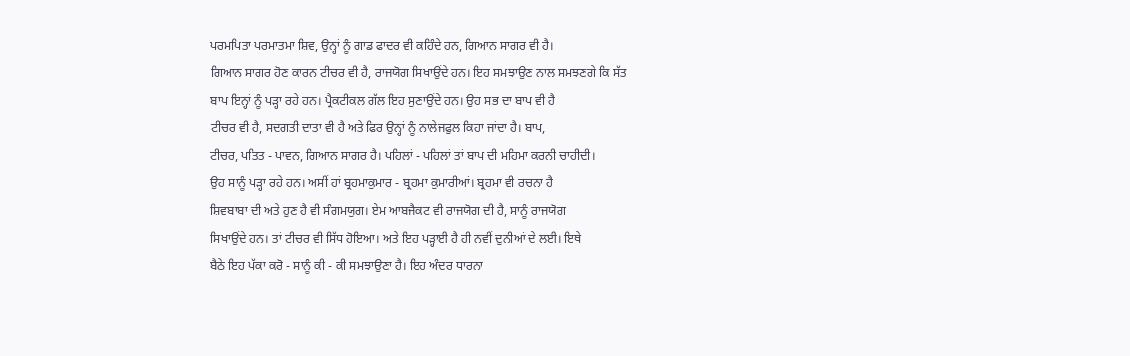ਪਰਮਪਿਤਾ ਪਰਮਾਤਮਾ ਸ਼ਿਵ, ਉਨ੍ਹਾਂ ਨੂੰ ਗਾਡ ਫਾਦਰ ਵੀ ਕਹਿੰਦੇ ਹਨ, ਗਿਆਨ ਸਾਗਰ ਵੀ ਹੈ।
ਗਿਆਨ ਸਾਗਰ ਹੋਣ ਕਾਰਨ ਟੀਚਰ ਵੀ ਹੈ, ਰਾਜਯੋਗ ਸਿਖਾਉਂਦੇ ਹਨ। ਇਹ ਸਮਝਾਉਣ ਨਾਲ ਸਮਝਣਗੇ ਕਿ ਸੱਤ
ਬਾਪ ਇਨ੍ਹਾਂ ਨੂੰ ਪੜ੍ਹਾ ਰਹੇ ਹਨ। ਪ੍ਰੈਕਟੀਕਲ ਗੱਲ ਇਹ ਸੁਣਾਉਂਦੇ ਹਨ। ਉਹ ਸਭ ਦਾ ਬਾਪ ਵੀ ਹੈ
ਟੀਚਰ ਵੀ ਹੈ, ਸਦਗਤੀ ਦਾਤਾ ਵੀ ਹੈ ਅਤੇ ਫਿਰ ਉਨ੍ਹਾਂ ਨੂੰ ਨਾਲੇਜਫੁਲ ਕਿਹਾ ਜਾਂਦਾ ਹੈ। ਬਾਪ,
ਟੀਚਰ, ਪਤਿਤ - ਪਾਵਨ, ਗਿਆਨ ਸਾਗਰ ਹੈ। ਪਹਿਲਾਂ - ਪਹਿਲਾਂ ਤਾਂ ਬਾਪ ਦੀ ਮਹਿਮਾ ਕਰਨੀ ਚਾਹੀਦੀ।
ਉਹ ਸਾਨੂੰ ਪੜ੍ਹਾ ਰਹੇ ਹਨ। ਅਸੀਂ ਹਾਂ ਬ੍ਰਹਮਾਕੁਮਾਰ - ਬ੍ਰਹਮਾ ਕੁਮਾਰੀਆਂ। ਬ੍ਰਹਮਾ ਵੀ ਰਚਨਾ ਹੈ
ਸ਼ਿਵਬਾਬਾ ਦੀ ਅਤੇ ਹੁਣ ਹੈ ਵੀ ਸੰਗਮਯੁਗ। ਏਮ ਆਬਜੈਕਟ ਵੀ ਰਾਜਯੋਗ ਦੀ ਹੈ, ਸਾਨੂੰ ਰਾਜਯੋਗ
ਸਿਖਾਉਂਦੇ ਹਨ। ਤਾਂ ਟੀਚਰ ਵੀ ਸਿੱਧ ਹੋਇਆ। ਅਤੇ ਇਹ ਪੜ੍ਹਾਈ ਹੈ ਹੀ ਨਵੀਂ ਦੁਨੀਆਂ ਦੇ ਲਈ। ਇਥੇ
ਬੈਠੇ ਇਹ ਪੱਕਾ ਕਰੋ - ਸਾਨੂੰ ਕੀ - ਕੀ ਸਮਝਾਉਣਾ ਹੈ। ਇਹ ਅੰਦਰ ਧਾਰਨਾ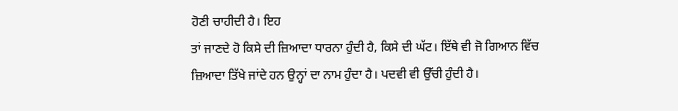ਹੋਣੀ ਚਾਹੀਦੀ ਹੈ। ਇਹ
ਤਾਂ ਜਾਣਦੇ ਹੋ ਕਿਸੇ ਦੀ ਜ਼ਿਆਦਾ ਧਾਰਨਾ ਹੁੰਦੀ ਹੈ, ਕਿਸੇ ਦੀ ਘੱਟ। ਇੱਥੇ ਵੀ ਜੋ ਗਿਆਨ ਵਿੱਚ
ਜ਼ਿਆਦਾ ਤਿੱਖੇ ਜਾਂਦੇ ਹਨ ਉਨ੍ਹਾਂ ਦਾ ਨਾਮ ਹੁੰਦਾ ਹੈ। ਪਦਵੀ ਵੀ ਉੱਚੀ ਹੁੰਦੀ ਹੈ।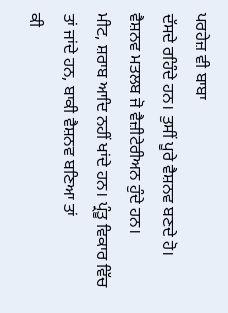ਪਰਹੇਜ਼ ਵੀ ਬਾਬਾ
ਦੱਸਦੇ ਰਹਿੰਦੇ ਹਨ। ਤੁਸੀਂ ਪੂਰੇ ਵੈਸ਼ਨਵ ਬਣਦੇ ਹੋ। ਵੈਸ਼ਨਵ ਮਤਲਬ ਜੋ ਵੈਜ਼ੀਟੇਰੀਅਨ ਹੁੰਦੇ ਹਨ।
ਮੀਟ, ਸ਼ਰਾਬ ਆਦਿ ਨਹੀਂ ਖਾਂਦੇ ਹਨ। ਪ੍ਰੰਤੂ ਵਿਕਾਰ ਵਿੱਚ ਤਾਂ ਜਾਂਦੇ ਹਨ, ਬਾਕੀ ਵੈਸ਼ਨਵ ਬਣਿਆ ਤਾਂ
ਕੀ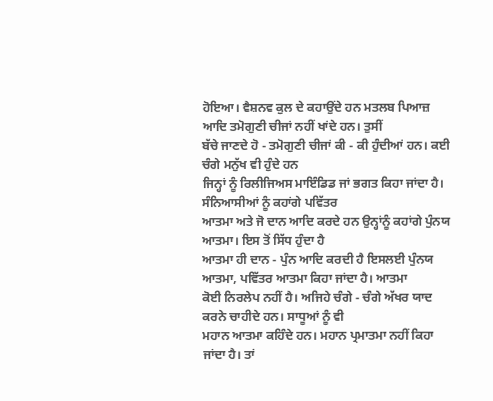ਹੋਇਆ। ਵੈਸ਼ਨਵ ਕੁਲ ਦੇ ਕਹਾਉਂਦੇ ਹਨ ਮਤਲਬ ਪਿਆਜ਼ ਆਦਿ ਤਮੋਗੁਣੀ ਚੀਜਾਂ ਨਹੀਂ ਖਾਂਦੇ ਹਨ। ਤੁਸੀਂ
ਬੱਚੇ ਜਾਣਦੇ ਹੋ - ਤਮੋਗੁਣੀ ਚੀਜਾਂ ਕੀ - ਕੀ ਹੁੰਦੀਆਂ ਹਨ। ਕਈ ਚੰਗੇ ਮਨੁੱਖ ਵੀ ਹੁੰਦੇ ਹਨ
ਜਿਨ੍ਹਾਂ ਨੂੰ ਰਿਲੀਜਿਅਸ ਮਾਇੰਡਿਡ ਜਾਂ ਭਗਤ ਕਿਹਾ ਜਾਂਦਾ ਹੈ। ਸੰਨਿਆਸੀਆਂ ਨੂੰ ਕਹਾਂਗੇ ਪਵਿੱਤਰ
ਆਤਮਾ ਅਤੇ ਜੋ ਦਾਨ ਆਦਿ ਕਰਦੇ ਹਨ ਉਨ੍ਹਾਂਨੂੰ ਕਹਾਂਗੇ ਪੁੰਨਯ ਆਤਮਾ। ਇਸ ਤੋਂ ਸਿੱਧ ਹੁੰਦਾ ਹੈ
ਆਤਮਾ ਹੀ ਦਾਨ - ਪੁੰਨ ਆਦਿ ਕਰਦੀ ਹੈ ਇਸਲਈ ਪੁੰਨਯ ਆਤਮਾ, ਪਵਿੱਤਰ ਆਤਮਾ ਕਿਹਾ ਜਾਂਦਾ ਹੈ। ਆਤਮਾ
ਕੋਈ ਨਿਰਲੇਪ ਨਹੀਂ ਹੈ। ਅਜਿਹੇ ਚੰਗੇ - ਚੰਗੇ ਅੱਖਰ ਯਾਦ ਕਰਨੇ ਚਾਹੀਦੇ ਹਨ। ਸਾਧੂਆਂ ਨੂੰ ਵੀ
ਮਹਾਨ ਆਤਮਾ ਕਹਿੰਦੇ ਹਨ। ਮਹਾਨ ਪ੍ਰਮਾਤਮਾ ਨਹੀਂ ਕਿਹਾ ਜਾਂਦਾ ਹੈ। ਤਾਂ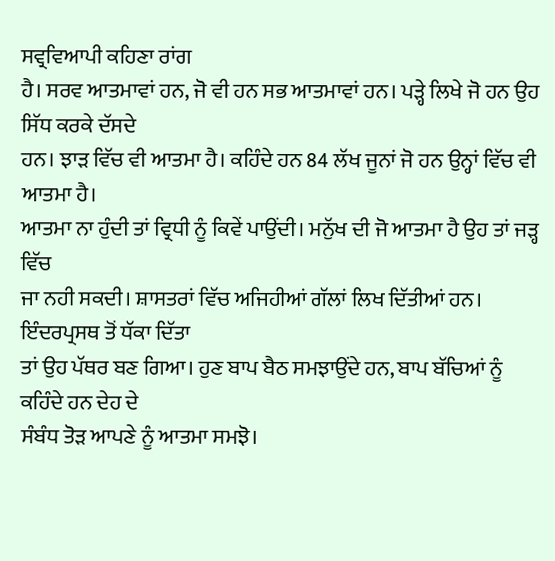ਸਵ੍ਰਵਿਆਪੀ ਕਹਿਣਾ ਰਾਂਗ
ਹੈ। ਸਰਵ ਆਤਮਾਵਾਂ ਹਨ, ਜੋ ਵੀ ਹਨ ਸਭ ਆਤਮਾਵਾਂ ਹਨ। ਪੜ੍ਹੇ ਲਿਖੇ ਜੋ ਹਨ ਉਹ ਸਿੱਧ ਕਰਕੇ ਦੱਸਦੇ
ਹਨ। ਝਾੜ ਵਿੱਚ ਵੀ ਆਤਮਾ ਹੈ। ਕਹਿੰਦੇ ਹਨ 84 ਲੱਖ ਜੂਨਾਂ ਜੋ ਹਨ ਉਨ੍ਹਾਂ ਵਿੱਚ ਵੀ ਆਤਮਾ ਹੈ।
ਆਤਮਾ ਨਾ ਹੁੰਦੀ ਤਾਂ ਵ੍ਰਿਧੀ ਨੂੰ ਕਿਵੇਂ ਪਾਉਂਦੀ। ਮਨੁੱਖ ਦੀ ਜੋ ਆਤਮਾ ਹੈ ਉਹ ਤਾਂ ਜੜ੍ਹ ਵਿੱਚ
ਜਾ ਨਹੀ ਸਕਦੀ। ਸ਼ਾਸਤਰਾਂ ਵਿੱਚ ਅਜਿਹੀਆਂ ਗੱਲਾਂ ਲਿਖ ਦਿੱਤੀਆਂ ਹਨ। ਇੰਦਰਪ੍ਰਸਥ ਤੋਂ ਧੱਕਾ ਦਿੱਤਾ
ਤਾਂ ਉਹ ਪੱਥਰ ਬਣ ਗਿਆ। ਹੁਣ ਬਾਪ ਬੈਠ ਸਮਝਾਉਂਦੇ ਹਨ, ਬਾਪ ਬੱਚਿਆਂ ਨੂੰ ਕਹਿੰਦੇ ਹਨ ਦੇਹ ਦੇ
ਸੰਬੰਧ ਤੋੜ ਆਪਣੇ ਨੂੰ ਆਤਮਾ ਸਮਝੋ।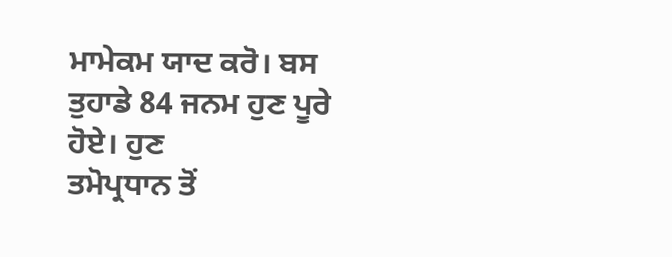ਮਾਮੇਕਮ ਯਾਦ ਕਰੋ। ਬਸ ਤੁਹਾਡੇ 84 ਜਨਮ ਹੁਣ ਪੂਰੇ ਹੋਏ। ਹੁਣ
ਤਮੋਪ੍ਰਧਾਨ ਤੋਂ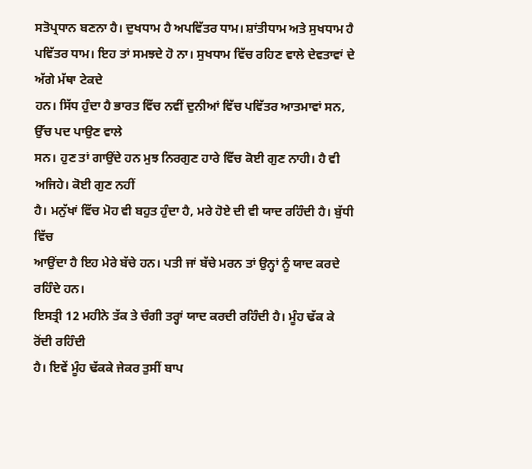ਸਤੋਪ੍ਰਧਾਨ ਬਣਨਾ ਹੈ। ਦੁਖਧਾਮ ਹੈ ਅਪਵਿੱਤਰ ਧਾਮ। ਸ਼ਾਂਤੀਧਾਮ ਅਤੇ ਸੁਖਧਾਮ ਹੈ
ਪਵਿੱਤਰ ਧਾਮ। ਇਹ ਤਾਂ ਸਮਝਦੇ ਹੋ ਨਾ। ਸੁਖਧਾਮ ਵਿੱਚ ਰਹਿਣ ਵਾਲੇ ਦੇਵਤਾਵਾਂ ਦੇ ਅੱਗੇ ਮੱਥਾ ਟੇਕਦੇ
ਹਨ। ਸਿੱਧ ਹੁੰਦਾ ਹੈ ਭਾਰਤ ਵਿੱਚ ਨਵੀਂ ਦੁਨੀਆਂ ਵਿੱਚ ਪਵਿੱਤਰ ਆਤਮਾਵਾਂ ਸਨ, ਉੱਚ ਪਦ ਪਾਉਣ ਵਾਲੇ
ਸਨ। ਹੁਣ ਤਾਂ ਗਾਉਂਦੇ ਹਨ ਮੁਝ ਨਿਰਗੁਣ ਹਾਰੇ ਵਿੱਚ ਕੋਈ ਗੁਣ ਨਾਹੀ। ਹੈ ਵੀ ਅਜਿਹੇ। ਕੋਈ ਗੁਣ ਨਹੀਂ
ਹੈ। ਮਨੁੱਖਾਂ ਵਿੱਚ ਮੋਹ ਵੀ ਬਹੁਤ ਹੁੰਦਾ ਹੈ, ਮਰੇ ਹੋਏ ਦੀ ਵੀ ਯਾਦ ਰਹਿੰਦੀ ਹੈ। ਬੁੱਧੀ ਵਿੱਚ
ਆਉਂਦਾ ਹੈ ਇਹ ਮੇਰੇ ਬੱਚੇ ਹਨ। ਪਤੀ ਜਾਂ ਬੱਚੇ ਮਰਨ ਤਾਂ ਉਨ੍ਹਾਂ ਨੂੰ ਯਾਦ ਕਰਦੇ ਰਹਿੰਦੇ ਹਨ।
ਇਸਤ੍ਰੀ 12 ਮਹੀਨੇ ਤੱਕ ਤੇ ਚੰਗੀ ਤਰ੍ਹਾਂ ਯਾਦ ਕਰਦੀ ਰਹਿੰਦੀ ਹੈ। ਮੂੰਹ ਢੱਕ ਕੇ ਰੋਂਦੀ ਰਹਿੰਦੀ
ਹੈ। ਇਵੇਂ ਮੂੰਹ ਢੱਕਕੇ ਜੇਕਰ ਤੁਸੀਂ ਬਾਪ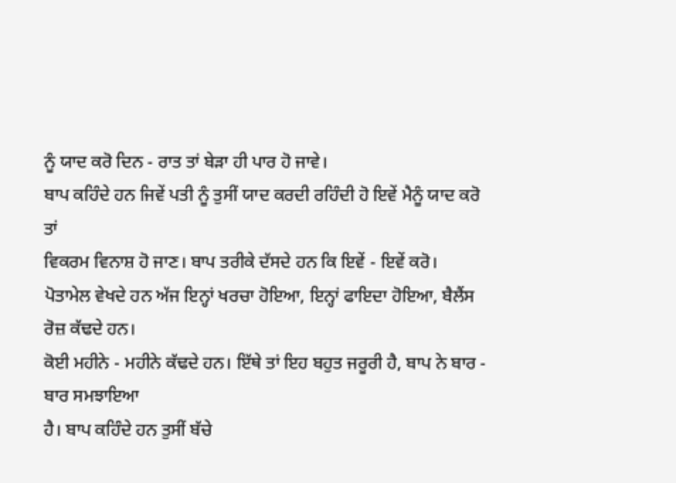ਨੂੰ ਯਾਦ ਕਰੋ ਦਿਨ - ਰਾਤ ਤਾਂ ਬੇੜਾ ਹੀ ਪਾਰ ਹੋ ਜਾਵੇ।
ਬਾਪ ਕਹਿੰਦੇ ਹਨ ਜਿਵੇਂ ਪਤੀ ਨੂੰ ਤੁਸੀਂ ਯਾਦ ਕਰਦੀ ਰਹਿੰਦੀ ਹੋ ਇਵੇਂ ਮੈਨੂੰ ਯਾਦ ਕਰੋ ਤਾਂ
ਵਿਕਰਮ ਵਿਨਾਸ਼ ਹੋ ਜਾਣ। ਬਾਪ ਤਰੀਕੇ ਦੱਸਦੇ ਹਨ ਕਿ ਇਵੇਂ - ਇਵੇਂ ਕਰੋ।
ਪੋਤਾਮੇਲ ਵੇਖਦੇ ਹਨ ਅੱਜ ਇਨ੍ਹਾਂ ਖਰਚਾ ਹੋਇਆ, ਇਨ੍ਹਾਂ ਫਾਇਦਾ ਹੋਇਆ, ਬੈਲੈਂਸ ਰੋਜ਼ ਕੱਢਦੇ ਹਨ।
ਕੋਈ ਮਹੀਨੇ - ਮਹੀਨੇ ਕੱਢਦੇ ਹਨ। ਇੱਥੇ ਤਾਂ ਇਹ ਬਹੁਤ ਜਰੂਰੀ ਹੈ, ਬਾਪ ਨੇ ਬਾਰ - ਬਾਰ ਸਮਝਾਇਆ
ਹੈ। ਬਾਪ ਕਹਿੰਦੇ ਹਨ ਤੁਸੀਂ ਬੱਚੇ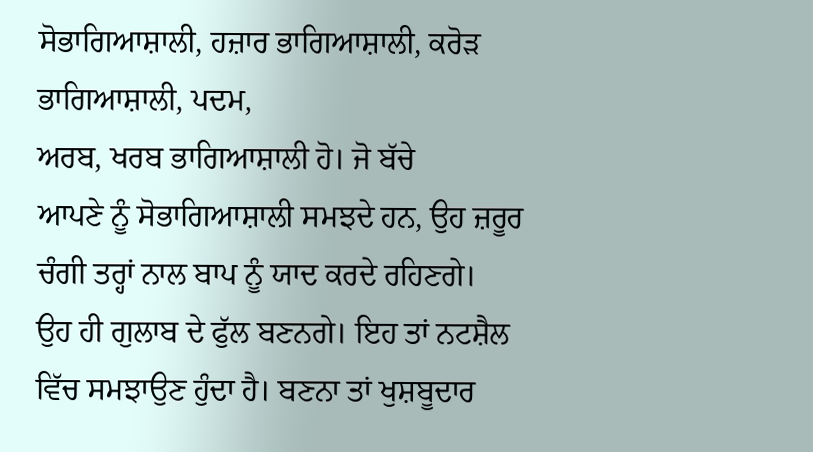ਸੋਭਾਗਿਆਸ਼ਾਲੀ, ਹਜ਼ਾਰ ਭਾਗਿਆਸ਼ਾਲੀ, ਕਰੋੜ ਭਾਗਿਆਸ਼ਾਲੀ, ਪਦਮ,
ਅਰਬ, ਖਰਬ ਭਾਗਿਆਸ਼ਾਲੀ ਹੋ। ਜੋ ਬੱਚੇ
ਆਪਣੇ ਨੂੰ ਸੋਭਾਗਿਆਸ਼ਾਲੀ ਸਮਝਦੇ ਹਨ, ਉਹ ਜ਼ਰੂਰ ਚੰਗੀ ਤਰ੍ਹਾਂ ਨਾਲ ਬਾਪ ਨੂੰ ਯਾਦ ਕਰਦੇ ਰਹਿਣਗੇ।
ਉਹ ਹੀ ਗੁਲਾਬ ਦੇ ਫੁੱਲ ਬਣਨਗੇ। ਇਹ ਤਾਂ ਨਟਸ਼ੈਲ ਵਿੱਚ ਸਮਝਾਉਣ ਹੁੰਦਾ ਹੈ। ਬਣਨਾ ਤਾਂ ਖੁਸ਼ਬੂਦਾਰ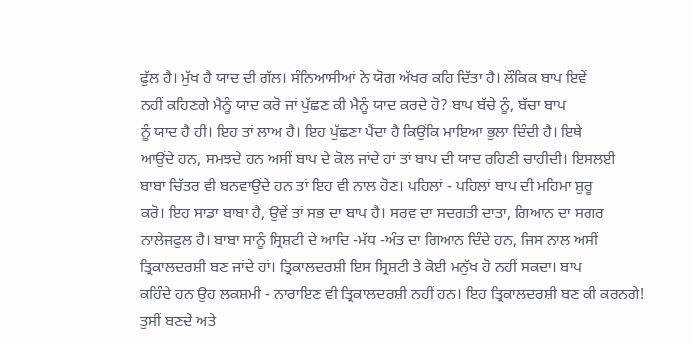ਫੁੱਲ ਹੈ। ਮੁੱਖ ਹੈ ਯਾਦ ਦੀ ਗੱਲ। ਸੰਨਿਆਸੀਆਂ ਨੇ ਯੋਗ ਅੱਖਰ ਕਹਿ ਦਿੱਤਾ ਹੈ। ਲੌਕਿਕ ਬਾਪ ਇਵੇਂ
ਨਹੀਂ ਕਹਿਣਗੇ ਮੈਨੂੰ ਯਾਦ ਕਰੋ ਜਾਂ ਪੁੱਛਣ ਕੀ ਮੈਨੂੰ ਯਾਦ ਕਰਦੇ ਹੋ? ਬਾਪ ਬੱਚੇ ਨੂੰ, ਬੱਚਾ ਬਾਪ
ਨੂੰ ਯਾਦ ਹੈ ਹੀ। ਇਹ ਤਾਂ ਲਾਅ ਹੈ। ਇਹ ਪੁੱਛਣਾ ਪੈਂਦਾ ਹੈ ਕਿਉਂਕਿ ਮਾਇਆ ਭੁਲਾ ਦਿੰਦੀ ਹੈ। ਇਥੇ
ਆਉਂਦੇ ਹਨ, ਸਮਝਦੇ ਹਨ ਅਸੀਂ ਬਾਪ ਦੇ ਕੋਲ ਜਾਂਦੇ ਹਾਂ ਤਾਂ ਬਾਪ ਦੀ ਯਾਦ ਰਹਿਣੀ ਚਾਹੀਦੀ। ਇਸਲਈ
ਬਾਬਾ ਚਿੱਤਰ ਵੀ ਬਨਵਾਉਂਦੇ ਹਨ ਤਾਂ ਇਹ ਵੀ ਨਾਲ ਹੋਣ। ਪਹਿਲਾਂ - ਪਹਿਲਾਂ ਬਾਪ ਦੀ ਮਹਿਮਾ ਸ਼ੁਰੂ
ਕਰੋ। ਇਹ ਸਾਡਾ ਬਾਬਾ ਹੈ, ਉਵੇਂ ਤਾਂ ਸਭ ਦਾ ਬਾਪ ਹੈ। ਸਰਵ ਦਾ ਸਦਗਤੀ ਦਾਤਾ, ਗਿਆਨ ਦਾ ਸਗਰ
ਨਾਲੇਜਫੁਲ ਹੈ। ਬਾਬਾ ਸਾਨੂੰ ਸ੍ਰਿਸ਼ਟੀ ਦੇ ਆਦਿ -ਮੱਧ -ਅੰਤ ਦਾ ਗਿਆਨ ਦਿੰਦੇ ਹਨ, ਜਿਸ ਨਾਲ ਅਸੀਂ
ਤ੍ਰਿਕਾਲਦਰਸ਼ੀ ਬਣ ਜਾਂਦੇ ਹਾਂ। ਤ੍ਰਿਕਾਲਦਰਸ਼ੀ ਇਸ ਸ੍ਰਿਸ਼ਟੀ ਤੇ ਕੋਈ ਮਨੁੱਖ ਹੋ ਨਹੀਂ ਸਕਦਾ। ਬਾਪ
ਕਹਿੰਦੇ ਹਨ ਉਹ ਲਕਸ਼ਮੀ - ਨਾਰਾਇਣ ਵੀ ਤ੍ਰਿਕਾਲਦਰਸ਼ੀ ਨਹੀਂ ਹਨ। ਇਹ ਤ੍ਰਿਕਾਲਦਰਸ਼ੀ ਬਣ ਕੀ ਕਰਨਗੇ!
ਤੁਸੀਂ ਬਣਦੇ ਅਤੇ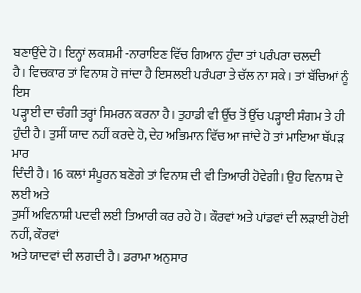ਬਣਾਉਂਦੇ ਹੋ। ਇਨ੍ਹਾਂ ਲਕਸ਼ਮੀ -ਨਾਰਾਇਣ ਵਿੱਚ ਗਿਆਨ ਹੁੰਦਾ ਤਾਂ ਪਰੰਪਰਾ ਚਲਦੀ
ਹੈ। ਵਿਚਕਾਰ ਤਾਂ ਵਿਨਾਸ਼ ਹੋ ਜਾਂਦਾ ਹੈ ਇਸਲਈ ਪਰੰਪਰਾ ਤੇ ਚੱਲ ਨਾ ਸਕੇ। ਤਾਂ ਬੱਚਿਆਂ ਨੂੰ ਇਸ
ਪੜ੍ਹਾਈ ਦਾ ਚੰਗੀ ਤਰ੍ਹਾਂ ਸਿਮਰਨ ਕਰਨਾ ਹੈ। ਤੁਹਾਡੀ ਵੀ ਉੱਚ ਤੋਂ ਉੱਚ ਪੜ੍ਹਾਈ ਸੰਗਮ ਤੇ ਹੀ
ਹੁੰਦੀ ਹੈ। ਤੁਸੀਂ ਯਾਦ ਨਹੀਂ ਕਰਦੇ ਹੋ, ਦੇਹ ਅਭਿਮਾਨ ਵਿੱਚ ਆ ਜਾਂਦੇ ਹੋ ਤਾਂ ਮਾਇਆ ਥੱਪੜ ਮਾਰ
ਦਿੰਦੀ ਹੈ। 16 ਕਲਾਂ ਸੰਪੂਰਨ ਬਣੋਗੇ ਤਾਂ ਵਿਨਾਸ਼ ਦੀ ਵੀ ਤਿਆਰੀ ਹੋਵੇਗੀ। ਉਹ ਵਿਨਾਸ਼ ਦੇ ਲਈ ਅਤੇ
ਤੁਸੀਂ ਅਵਿਨਾਸ਼ੀ ਪਦਵੀ ਲਈ ਤਿਆਰੀ ਕਰ ਰਹੇ ਹੋ। ਕੌਰਵਾਂ ਅਤੇ ਪਾਂਡਵਾਂ ਦੀ ਲੜਾਈ ਹੋਈ ਨਹੀਂ, ਕੌਰਵਾਂ
ਅਤੇ ਯਾਦਵਾਂ ਦੀ ਲਗਦੀ ਹੈ। ਡਰਾਮਾ ਅਨੁਸਾਰ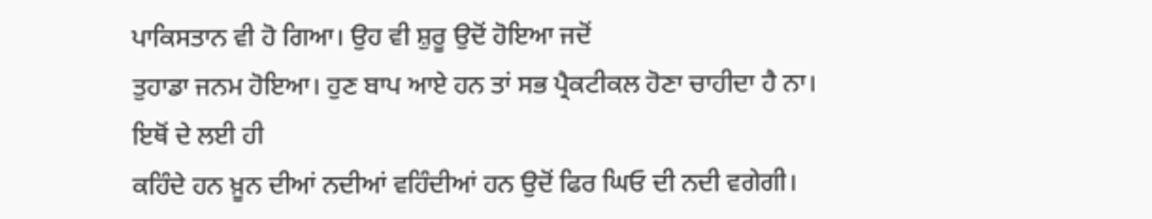ਪਾਕਿਸਤਾਨ ਵੀ ਹੋ ਗਿਆ। ਉਹ ਵੀ ਸ਼ੁਰੂ ਉਦੋਂ ਹੋਇਆ ਜਦੋਂ
ਤੁਹਾਡਾ ਜਨਮ ਹੋਇਆ। ਹੁਣ ਬਾਪ ਆਏ ਹਨ ਤਾਂ ਸਭ ਪ੍ਰੈਕਟੀਕਲ ਹੋਣਾ ਚਾਹੀਦਾ ਹੈ ਨਾ। ਇਥੋਂ ਦੇ ਲਈ ਹੀ
ਕਹਿੰਦੇ ਹਨ ਖ਼ੂਨ ਦੀਆਂ ਨਦੀਆਂ ਵਹਿੰਦੀਆਂ ਹਨ ਉਦੋਂ ਫਿਰ ਘਿਓ ਦੀ ਨਦੀ ਵਗੇਗੀ।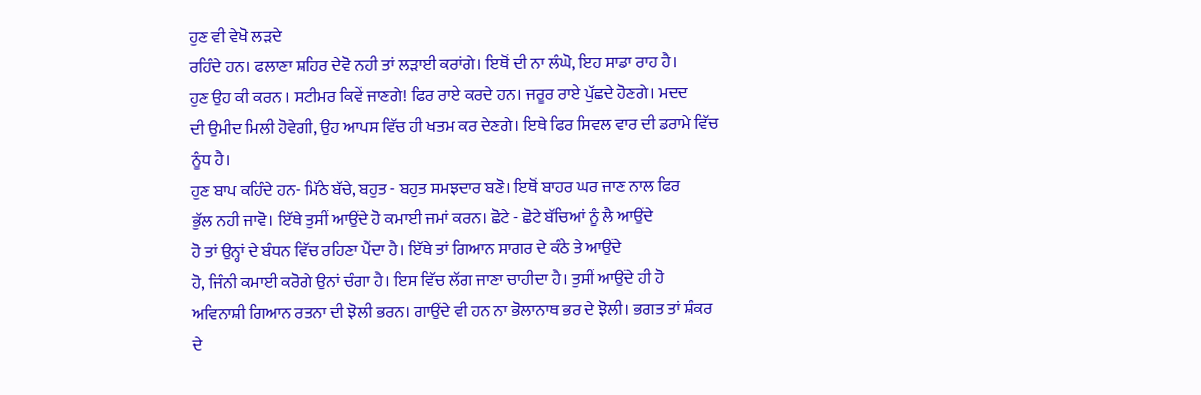ਹੁਣ ਵੀ ਵੇਖੋ ਲੜਦੇ
ਰਹਿੰਦੇ ਹਨ। ਫਲਾਣਾ ਸ਼ਹਿਰ ਦੇਵੋ ਨਹੀ ਤਾਂ ਲੜਾਈ ਕਰਾਂਗੇ। ਇਥੋਂ ਦੀ ਨਾ ਲੰਘੋ, ਇਹ ਸਾਡਾ ਰਾਹ ਹੈ।
ਹੁਣ ਉਹ ਕੀ ਕਰਨ । ਸਟੀਮਰ ਕਿਵੇਂ ਜਾਣਗੇ! ਫਿਰ ਰਾਏ ਕਰਦੇ ਹਨ। ਜਰੂਰ ਰਾਏ ਪੁੱਛਦੇ ਹੋਣਗੇ। ਮਦਦ
ਦੀ ਉਮੀਦ ਮਿਲੀ ਹੋਵੇਗੀ, ਉਹ ਆਪਸ ਵਿੱਚ ਹੀ ਖਤਮ ਕਰ ਦੇਣਗੇ। ਇਥੇ ਫਿਰ ਸਿਵਲ ਵਾਰ ਦੀ ਡਰਾਮੇ ਵਿੱਚ
ਨੂੰਧ ਹੈ।
ਹੁਣ ਬਾਪ ਕਹਿੰਦੇ ਹਨ- ਮਿੱਠੇ ਬੱਚੇ, ਬਹੁਤ - ਬਹੁਤ ਸਮਝਦਾਰ ਬਣੋ। ਇਥੋਂ ਬਾਹਰ ਘਰ ਜਾਣ ਨਾਲ ਫਿਰ
ਭੁੱਲ ਨਹੀ ਜਾਵੋ। ਇੱਥੇ ਤੁਸੀਂ ਆਉਂਦੇ ਹੋ ਕਮਾਈ ਜਮਾਂ ਕਰਨ। ਛੋਟੇ - ਛੋਟੇ ਬੱਚਿਆਂ ਨੂੰ ਲੈ ਆਉਂਦੇ
ਹੋ ਤਾਂ ਉਨ੍ਹਾਂ ਦੇ ਬੰਧਨ ਵਿੱਚ ਰਹਿਣਾ ਪੈਂਦਾ ਹੈ। ਇੱਥੇ ਤਾਂ ਗਿਆਨ ਸਾਗਰ ਦੇ ਕੰਠੇ ਤੇ ਆਉਂਦੇ
ਹੋ, ਜਿੰਨੀ ਕਮਾਈ ਕਰੋਗੇ ਉਨਾਂ ਚੰਗਾ ਹੈ। ਇਸ ਵਿੱਚ ਲੱਗ ਜਾਣਾ ਚਾਹੀਦਾ ਹੈ। ਤੁਸੀਂ ਆਉਂਦੇ ਹੀ ਹੋ
ਅਵਿਨਾਸ਼ੀ ਗਿਆਨ ਰਤਨਾ ਦੀ ਝੋਲੀ ਭਰਨ। ਗਾਉਂਦੇ ਵੀ ਹਨ ਨਾ ਭੋਲਾਨਾਥ ਭਰ ਦੇ ਝੋਲੀ। ਭਗਤ ਤਾਂ ਸ਼ੰਕਰ
ਦੇ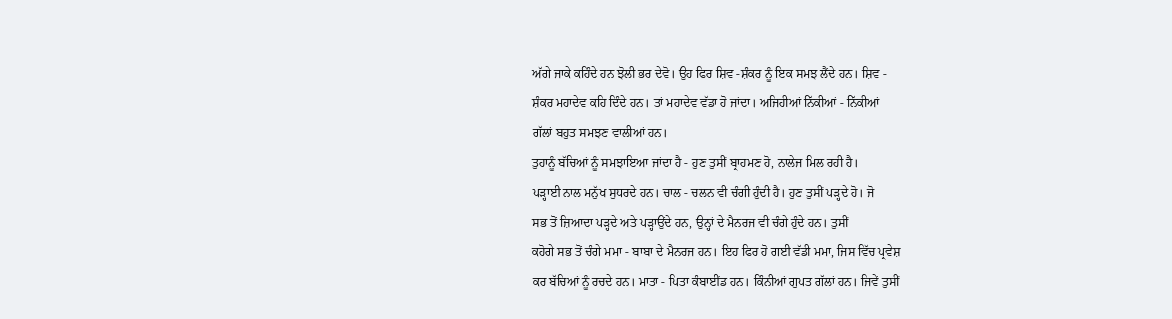ਅੱਗੇ ਜਾਕੇ ਕਹਿੰਦੇ ਹਨ ਝੋਲੀ ਭਰ ਦੇਵੋ। ਉਹ ਫਿਰ ਸ਼ਿਵ -ਸ਼ੰਕਰ ਨੂੰ ਇਕ ਸਮਝ ਲੈਂਦੇ ਹਨ। ਸ਼ਿਵ -
ਸ਼ੰਕਰ ਮਹਾਦੇਵ ਕਹਿ ਦਿੰਦੇ ਹਨ। ਤਾਂ ਮਹਾਦੇਵ ਵੱਡਾ ਹੋ ਜਾਂਦਾ। ਅਜਿਹੀਆਂ ਨਿੱਕੀਆਂ - ਨਿੱਕੀਆਂ
ਗੱਲਾਂ ਬਹੁਤ ਸਮਝਣ ਵਾਲੀਆਂ ਹਨ।
ਤੁਹਾਨੂੰ ਬੱਚਿਆਂ ਨੂੰ ਸਮਝਾਇਆ ਜਾਂਦਾ ਹੈ - ਹੁਣ ਤੁਸੀਂ ਬ੍ਰਾਹਮਣ ਹੋ, ਨਾਲੇਜ ਮਿਲ ਰਹੀ ਹੈ।
ਪੜ੍ਹਾਈ ਨਾਲ ਮਨੁੱਖ ਸੁਧਰਦੇ ਹਨ। ਚਾਲ - ਚਲਨ ਵੀ ਚੰਗੀ ਹੁੰਦੀ ਹੈ। ਹੁਣ ਤੁਸੀਂ ਪੜ੍ਹਦੇ ਹੋ। ਜੋ
ਸਭ ਤੋਂ ਜ਼ਿਆਦਾ ਪੜ੍ਹਦੇ ਅਤੇ ਪੜ੍ਹਾਉਂਦੇ ਹਨ, ਉਨ੍ਹਾਂ ਦੇ ਮੈਨਰਜ ਵੀ ਚੰਗੇ ਹੁੰਦੇ ਹਨ। ਤੁਸੀਂ
ਕਹੋਗੇ ਸਭ ਤੋਂ ਚੰਗੇ ਮਮਾ - ਬਾਬਾ ਦੇ ਮੈਨਰਜ ਹਨ। ਇਹ ਫਿਰ ਹੋ ਗਈ ਵੱਡੀ ਮਮਾ, ਜਿਸ ਵਿੱਚ ਪ੍ਰਵੇਸ਼
ਕਰ ਬੱਚਿਆਂ ਨੂੰ ਰਚਦੇ ਹਨ। ਮਾਤਾ - ਪਿਤਾ ਕੰਬਾਈਂਡ ਹਨ। ਕਿੰਨੀਆਂ ਗੁਪਤ ਗੱਲਾਂ ਹਨ। ਜਿਵੇਂ ਤੁਸੀਂ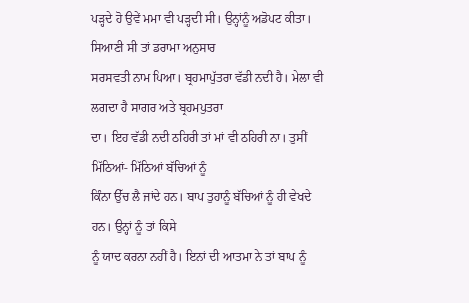ਪੜ੍ਹਦੇ ਹੋ ਉਵੇਂ ਮਮਾ ਵੀ ਪੜ੍ਹਦੀ ਸੀ। ਉਨ੍ਹਾਂਨੂੰ ਅਡੋਪਟ ਕੀਤਾ। ਸਿਆਣੀ ਸੀ ਤਾਂ ਡਰਾਮਾ ਅਨੁਸਾਰ
ਸਰਸਵਤੀ ਨਾਮ ਪਿਆ। ਬ੍ਰਹਮਾਪੁੱਤਰਾ ਵੱਡੀ ਨਦੀ ਹੈ। ਮੇਲਾ ਵੀ ਲਗਦਾ ਹੈ ਸਾਗਰ ਅਤੇ ਬ੍ਰਹਮਪੁਤਰਾ
ਦਾ। ਇਹ ਵੱਡੀ ਨਦੀ ਠਹਿਰੀ ਤਾਂ ਮਾਂ ਵੀ ਠਹਿਰੀ ਨਾ। ਤੁਸੀਂ ਮਿੱਠਿਆਂ- ਮਿੱਠਿਆਂ ਬੱਚਿਆਂ ਨੂੰ
ਕਿੰਨਾ ਉੱਚ ਲੈ ਜਾਂਦੇ ਹਨ। ਬਾਪ ਤੁਹਾਨੂੰ ਬੱਚਿਆਂ ਨੂੰ ਹੀ ਵੇਖਦੇ ਹਨ। ਉਨ੍ਹਾਂ ਨੂੰ ਤਾਂ ਕਿਸੇ
ਨੂੰ ਯਾਦ ਕਰਨਾ ਨਹੀਂ ਹੈ। ਇਨਾਂ ਦੀ ਆਤਮਾ ਨੇ ਤਾਂ ਬਾਪ ਨੂੰ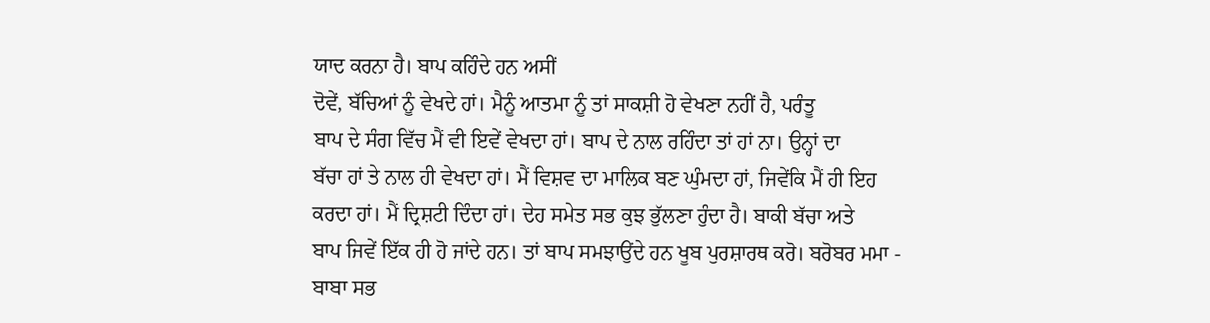ਯਾਦ ਕਰਨਾ ਹੈ। ਬਾਪ ਕਹਿੰਦੇ ਹਨ ਅਸੀਂ
ਦੋਵੇਂ, ਬੱਚਿਆਂ ਨੂੰ ਵੇਖਦੇ ਹਾਂ। ਮੈਨੂੰ ਆਤਮਾ ਨੂੰ ਤਾਂ ਸਾਕਸ਼ੀ ਹੋ ਵੇਖਣਾ ਨਹੀਂ ਹੈ, ਪਰੰਤੂ
ਬਾਪ ਦੇ ਸੰਗ ਵਿੱਚ ਮੈਂ ਵੀ ਇਵੇਂ ਵੇਖਦਾ ਹਾਂ। ਬਾਪ ਦੇ ਨਾਲ ਰਹਿੰਦਾ ਤਾਂ ਹਾਂ ਨਾ। ਉਨ੍ਹਾਂ ਦਾ
ਬੱਚਾ ਹਾਂ ਤੇ ਨਾਲ ਹੀ ਵੇਖਦਾ ਹਾਂ। ਮੈਂ ਵਿਸ਼ਵ ਦਾ ਮਾਲਿਕ ਬਣ ਘੁੰਮਦਾ ਹਾਂ, ਜਿਵੇਂਕਿ ਮੈਂ ਹੀ ਇਹ
ਕਰਦਾ ਹਾਂ। ਮੈਂ ਦ੍ਰਿਸ਼ਟੀ ਦਿੰਦਾ ਹਾਂ। ਦੇਹ ਸਮੇਤ ਸਭ ਕੁਝ ਭੁੱਲਣਾ ਹੁੰਦਾ ਹੈ। ਬਾਕੀ ਬੱਚਾ ਅਤੇ
ਬਾਪ ਜਿਵੇਂ ਇੱਕ ਹੀ ਹੋ ਜਾਂਦੇ ਹਨ। ਤਾਂ ਬਾਪ ਸਮਝਾਉਂਦੇ ਹਨ ਖੂਬ ਪੁਰਸ਼ਾਰਥ ਕਰੋ। ਬਰੋਬਰ ਮਮਾ -
ਬਾਬਾ ਸਭ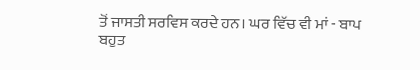ਤੋਂ ਜਾਸਤੀ ਸਰਵਿਸ ਕਰਦੇ ਹਨ। ਘਰ ਵਿੱਚ ਵੀ ਮਾਂ - ਬਾਪ ਬਹੁਤ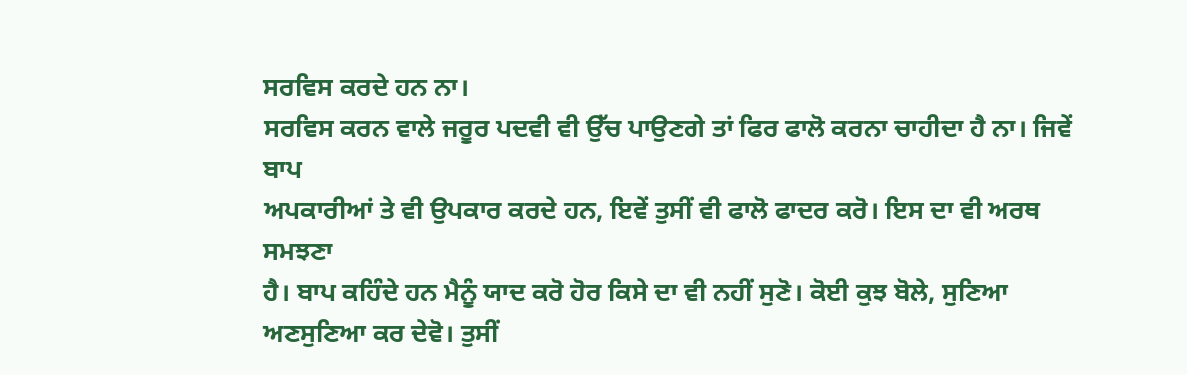ਸਰਵਿਸ ਕਰਦੇ ਹਨ ਨਾ।
ਸਰਵਿਸ ਕਰਨ ਵਾਲੇ ਜਰੂਰ ਪਦਵੀ ਵੀ ਉੱਚ ਪਾਉਣਗੇ ਤਾਂ ਫਿਰ ਫਾਲੋ ਕਰਨਾ ਚਾਹੀਦਾ ਹੈ ਨਾ। ਜਿਵੇਂ ਬਾਪ
ਅਪਕਾਰੀਆਂ ਤੇ ਵੀ ਉਪਕਾਰ ਕਰਦੇ ਹਨ, ਇਵੇਂ ਤੁਸੀਂ ਵੀ ਫਾਲੋ ਫਾਦਰ ਕਰੋ। ਇਸ ਦਾ ਵੀ ਅਰਥ ਸਮਝਣਾ
ਹੈ। ਬਾਪ ਕਹਿੰਦੇ ਹਨ ਮੈਨੂੰ ਯਾਦ ਕਰੋ ਹੋਰ ਕਿਸੇ ਦਾ ਵੀ ਨਹੀਂ ਸੁਣੋ। ਕੋਈ ਕੁਝ ਬੋਲੇ, ਸੁਣਿਆ
ਅਣਸੁਣਿਆ ਕਰ ਦੇਵੋ। ਤੁਸੀਂ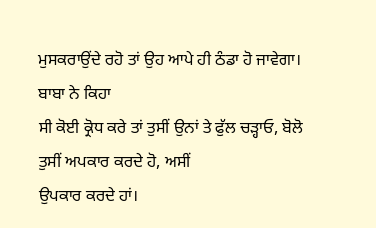ਮੁਸਕਰਾਉਂਦੇ ਰਹੋ ਤਾਂ ਉਹ ਆਪੇ ਹੀ ਠੰਡਾ ਹੋ ਜਾਵੇਗਾ। ਬਾਬਾ ਨੇ ਕਿਹਾ
ਸੀ ਕੋਈ ਕ੍ਰੋਧ ਕਰੇ ਤਾਂ ਤੁਸੀਂ ਉਨਾਂ ਤੇ ਫੁੱਲ ਚੜ੍ਹਾਓ, ਬੋਲੋ ਤੁਸੀਂ ਅਪਕਾਰ ਕਰਦੇ ਹੋ, ਅਸੀਂ
ਉਪਕਾਰ ਕਰਦੇ ਹਾਂ।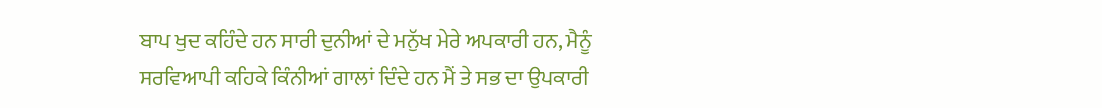ਬਾਪ ਖੁਦ ਕਹਿੰਦੇ ਹਨ ਸਾਰੀ ਦੁਨੀਆਂ ਦੇ ਮਨੁੱਖ ਮੇਰੇ ਅਪਕਾਰੀ ਹਨ, ਮੈਨੂੰ
ਸਰਵਿਆਪੀ ਕਹਿਕੇ ਕਿੰਨੀਆਂ ਗਾਲਾਂ ਦਿੰਦੇ ਹਨ ਮੈਂ ਤੇ ਸਭ ਦਾ ਉਪਕਾਰੀ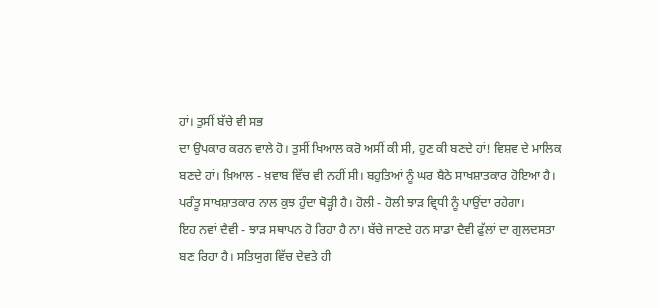ਹਾਂ। ਤੁਸੀਂ ਬੱਚੇ ਵੀ ਸਭ
ਦਾ ਉਪਕਾਰ ਕਰਨ ਵਾਲੇ ਹੋ। ਤੁਸੀਂ ਖਿਆਲ ਕਰੋ ਅਸੀਂ ਕੀ ਸੀ, ਹੁਣ ਕੀ ਬਣਦੇ ਹਾਂ! ਵਿਸ਼ਵ ਦੇ ਮਾਲਿਕ
ਬਣਦੇ ਹਾਂ। ਖ਼ਿਆਲ - ਖ਼ਵਾਬ ਵਿੱਚ ਵੀ ਨਹੀਂ ਸੀ। ਬਹੁਤਿਆਂ ਨੂੰ ਘਰ ਬੈਠੇ ਸਾਖਸ਼ਾਤਕਾਰ ਹੋਇਆ ਹੈ।
ਪਰੰਤੂ ਸਾਖਸ਼ਾਤਕਾਰ ਨਾਲ ਕੁਝ ਹੁੰਦਾ ਥੋੜ੍ਹੀ ਹੈ। ਹੋਲੀ - ਹੋਲੀ ਝਾੜ ਵ੍ਰਿਧੀ ਨੂੰ ਪਾਉਂਦਾ ਰਹੇਗਾ।
ਇਹ ਨਵਾਂ ਦੈਵੀ - ਝਾੜ ਸਥਾਪਨ ਹੋ ਰਿਹਾ ਹੈ ਨਾ। ਬੱਚੇ ਜਾਣਦੇ ਹਨ ਸਾਡਾ ਦੈਵੀ ਫੁੱਲਾਂ ਦਾ ਗੁਲਦਸਤਾ
ਬਣ ਰਿਹਾ ਹੈ। ਸਤਿਯੁਗ ਵਿੱਚ ਦੇਵਤੇ ਹੀ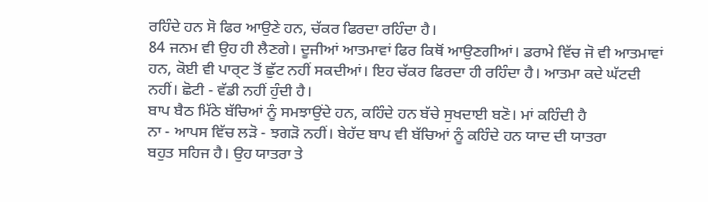ਰਹਿੰਦੇ ਹਨ ਸੋ ਫਿਰ ਆਉਣੇ ਹਨ, ਚੱਕਰ ਫਿਰਦਾ ਰਹਿੰਦਾ ਹੈ।
84 ਜਨਮ ਵੀ ਉਹ ਹੀ ਲੈਣਗੇ। ਦੂਜੀਆਂ ਆਤਮਾਵਾਂ ਫਿਰ ਕਿਥੋਂ ਆਉਣਗੀਆਂ। ਡਰਾਮੇ ਵਿੱਚ ਜੋ ਵੀ ਆਤਮਾਵਾਂ
ਹਨ, ਕੋਈ ਵੀ ਪਾਰ੍ਟ ਤੋਂ ਛੁੱਟ ਨਹੀਂ ਸਕਦੀਆਂ। ਇਹ ਚੱਕਰ ਫਿਰਦਾ ਹੀ ਰਹਿੰਦਾ ਹੈ। ਆਤਮਾ ਕਦੇ ਘੱਟਦੀ
ਨਹੀਂ। ਛੋਟੀ - ਵੱਡੀ ਨਹੀਂ ਹੁੰਦੀ ਹੈ।
ਬਾਪ ਬੈਠ ਮਿੱਠੇ ਬੱਚਿਆਂ ਨੂੰ ਸਮਝਾਉਂਦੇ ਹਨ, ਕਹਿੰਦੇ ਹਨ ਬੱਚੇ ਸੁਖਦਾਈ ਬਣੋ। ਮਾਂ ਕਹਿੰਦੀ ਹੈ
ਨਾ - ਆਪਸ ਵਿੱਚ ਲੜੋ - ਝਗੜੋ ਨਹੀਂ। ਬੇਹੱਦ ਬਾਪ ਵੀ ਬੱਚਿਆਂ ਨੂੰ ਕਹਿੰਦੇ ਹਨ ਯਾਦ ਦੀ ਯਾਤਰਾ
ਬਹੁਤ ਸਹਿਜ ਹੈ। ਉਹ ਯਾਤਰਾ ਤੇ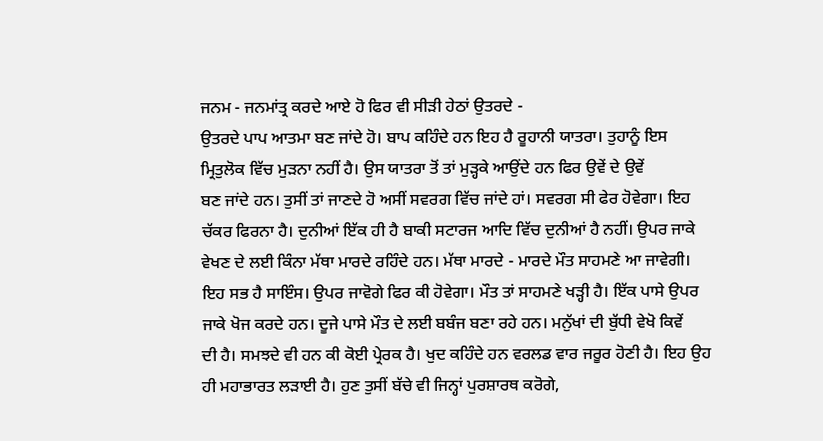ਜਨਮ - ਜਨਮਾਂਤ੍ਰ ਕਰਦੇ ਆਏ ਹੋ ਫਿਰ ਵੀ ਸੀੜੀ ਹੇਠਾਂ ਉਤਰਦੇ -
ਉਤਰਦੇ ਪਾਪ ਆਤਮਾ ਬਣ ਜਾਂਦੇ ਹੋ। ਬਾਪ ਕਹਿੰਦੇ ਹਨ ਇਹ ਹੈ ਰੂਹਾਨੀ ਯਾਤਰਾ। ਤੁਹਾਨੂੰ ਇਸ
ਮ੍ਰਿਤੁਲੋਕ ਵਿੱਚ ਮੁੜਨਾ ਨਹੀਂ ਹੈ। ਉਸ ਯਾਤਰਾ ਤੋਂ ਤਾਂ ਮੁੜ੍ਹਕੇ ਆਉਂਦੇ ਹਨ ਫਿਰ ਉਵੇਂ ਦੇ ਉਵੇਂ
ਬਣ ਜਾਂਦੇ ਹਨ। ਤੁਸੀਂ ਤਾਂ ਜਾਣਦੇ ਹੋ ਅਸੀਂ ਸਵਰਗ ਵਿੱਚ ਜਾਂਦੇ ਹਾਂ। ਸਵਰਗ ਸੀ ਫੇਰ ਹੋਵੇਗਾ। ਇਹ
ਚੱਕਰ ਫਿਰਨਾ ਹੈ। ਦੁਨੀਆਂ ਇੱਕ ਹੀ ਹੈ ਬਾਕੀ ਸਟਾਰਜ ਆਦਿ ਵਿੱਚ ਦੁਨੀਆਂ ਹੈ ਨਹੀਂ। ਉਪਰ ਜਾਕੇ
ਵੇਖਣ ਦੇ ਲਈ ਕਿੰਨਾ ਮੱਥਾ ਮਾਰਦੇ ਰਹਿੰਦੇ ਹਨ। ਮੱਥਾ ਮਾਰਦੇ - ਮਾਰਦੇ ਮੌਤ ਸਾਹਮਣੇ ਆ ਜਾਵੇਗੀ।
ਇਹ ਸਭ ਹੈ ਸਾਇੰਸ। ਉਪਰ ਜਾਵੋਗੇ ਫਿਰ ਕੀ ਹੋਵੇਗਾ। ਮੌਤ ਤਾਂ ਸਾਹਮਣੇ ਖੜ੍ਹੀ ਹੈ। ਇੱਕ ਪਾਸੇ ਉਪਰ
ਜਾਕੇ ਖੋਜ ਕਰਦੇ ਹਨ। ਦੂਜੇ ਪਾਸੇ ਮੌਤ ਦੇ ਲਈ ਬਬੰਜ ਬਣਾ ਰਹੇ ਹਨ। ਮਨੁੱਖਾਂ ਦੀ ਬੁੱਧੀ ਵੇਖੋ ਕਿਵੇਂ
ਦੀ ਹੈ। ਸਮਝਦੇ ਵੀ ਹਨ ਕੀ ਕੋਈ ਪ੍ਰੇਰਕ ਹੈ। ਖੁਦ ਕਹਿੰਦੇ ਹਨ ਵਰਲਡ ਵਾਰ ਜਰੂਰ ਹੋਣੀ ਹੈ। ਇਹ ਉਹ
ਹੀ ਮਹਾਭਾਰਤ ਲੜਾਈ ਹੈ। ਹੁਣ ਤੁਸੀਂ ਬੱਚੇ ਵੀ ਜਿਨ੍ਹਾਂ ਪੁਰਸ਼ਾਰਥ ਕਰੋਗੇ,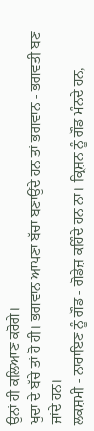ਉਨਾਂ ਹੀ ਕਲਿਆਣ ਕਰੋਗੇ।
ਖੁਦਾ ਦੇ ਬੱਚੇ ਤਾਂ ਹੋ ਹੀ। ਭਗਵਾਨ ਆਪਣਾ ਬੱਚਾ ਬਣਾਉਂਦੇ ਹਨ ਤਾਂ ਭਗਵਾਨ - ਭਗਵਤੀ ਬਣ ਜਾਂਦੇ ਹਨ।
ਲਕਸ਼ਮੀ - ਨਾਰਾਇਣ ਨੂੰ ਗੌਡ - ਗੋਡੇਜ਼ ਕਹਿੰਦੇ ਹਨ ਨਾ। ਕ੍ਰਿਸ਼ਨ ਨੂੰ ਗੌਡ ਮੰਨਦੇ ਹਨ,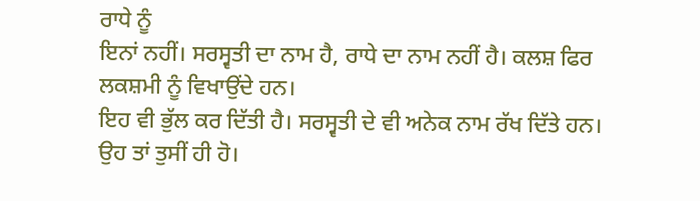ਰਾਧੇ ਨੂੰ
ਇਨਾਂ ਨਹੀਂ। ਸਰਸ੍ਵਤੀ ਦਾ ਨਾਮ ਹੈ, ਰਾਧੇ ਦਾ ਨਾਮ ਨਹੀਂ ਹੈ। ਕਲਸ਼ ਫਿਰ ਲਕਸ਼ਮੀ ਨੂੰ ਵਿਖਾਉਂਦੇ ਹਨ।
ਇਹ ਵੀ ਭੁੱਲ ਕਰ ਦਿੱਤੀ ਹੈ। ਸਰਸ੍ਵਤੀ ਦੇ ਵੀ ਅਨੇਕ ਨਾਮ ਰੱਖ ਦਿੱਤੇ ਹਨ। ਉਹ ਤਾਂ ਤੁਸੀਂ ਹੀ ਹੋ।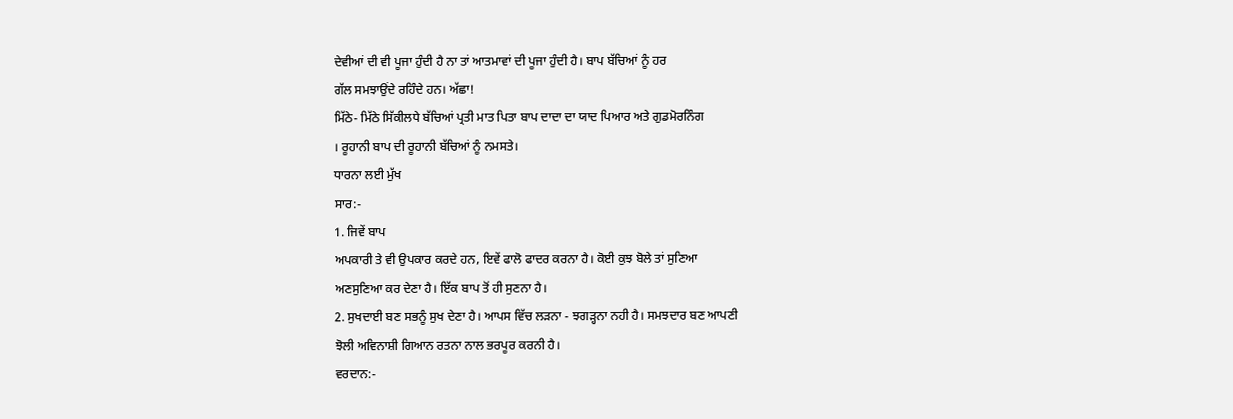ਦੇਵੀਆਂ ਦੀ ਵੀ ਪੂਜਾ ਹੁੰਦੀ ਹੈ ਨਾ ਤਾਂ ਆਤਮਾਵਾਂ ਦੀ ਪੂਜਾ ਹੁੰਦੀ ਹੈ। ਬਾਪ ਬੱਚਿਆਂ ਨੂੰ ਹਰ
ਗੱਲ ਸਮਝਾਉਂਦੇ ਰਹਿੰਦੇ ਹਨ। ਅੱਛਾ!
ਮਿੱਠੇ- ਮਿੱਠੇ ਸਿੱਕੀਲਧੇ ਬੱਚਿਆਂ ਪ੍ਰਤੀ ਮਾਤ ਪਿਤਾ ਬਾਪ ਦਾਦਾ ਦਾ ਯਾਦ ਪਿਆਰ ਅਤੇ ਗੁਡਮੋਰਨਿੰਗ
। ਰੂਹਾਨੀ ਬਾਪ ਦੀ ਰੂਹਾਨੀ ਬੱਚਿਆਂ ਨੂੰ ਨਮਸਤੇ।
ਧਾਰਨਾ ਲਈ ਮੁੱਖ
ਸਾਰ:-
1. ਜਿਵੇਂ ਬਾਪ
ਅਪਕਾਰੀ ਤੇ ਵੀ ਉਪਕਾਰ ਕਰਦੇ ਹਨ, ਇਵੇਂ ਫਾਲੋ ਫਾਦਰ ਕਰਨਾ ਹੈ। ਕੋਈ ਕੁਝ ਬੋਲੇ ਤਾਂ ਸੁਣਿਆ
ਅਣਸੁਣਿਆ ਕਰ ਦੇਣਾ ਹੈ। ਇੱਕ ਬਾਪ ਤੋਂ ਹੀ ਸੁਣਨਾ ਹੈ।
2. ਸੁਖਦਾਈ ਬਣ ਸਭਨੂੰ ਸੁਖ ਦੇਣਾ ਹੈ। ਆਪਸ ਵਿੱਚ ਲੜਨਾ - ਝਗੜ੍ਹਨਾ ਨਹੀ ਹੈ। ਸਮਝਦਾਰ ਬਣ ਆਪਣੀ
ਝੋਲੀ ਅਵਿਨਾਸ਼ੀ ਗਿਆਨ ਰਤਨਾ ਨਾਲ ਭਰਪੂਰ ਕਰਨੀ ਹੈ।
ਵਰਦਾਨ:-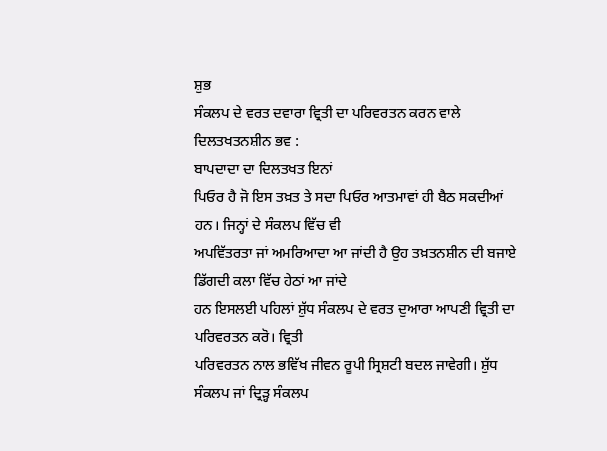ਸ਼ੁਭ
ਸੰਕਲਪ ਦੇ ਵਰਤ ਦਵਾਰਾ ਵ੍ਰਿਤੀ ਦਾ ਪਰਿਵਰਤਨ ਕਰਨ ਵਾਲੇ ਦਿਲਤਖਤਨਸ਼ੀਨ ਭਵ :
ਬਾਪਦਾਦਾ ਦਾ ਦਿਲਤਖਤ ਇਨਾਂ
ਪਿਓਰ ਹੈ ਜੋ ਇਸ ਤਖ਼ਤ ਤੇ ਸਦਾ ਪਿਓਰ ਆਤਮਾਵਾਂ ਹੀ ਬੈਠ ਸਕਦੀਆਂ ਹਨ। ਜਿਨ੍ਹਾਂ ਦੇ ਸੰਕਲਪ ਵਿੱਚ ਵੀ
ਅਪਵਿੱਤਰਤਾ ਜਾਂ ਅਮਰਿਆਦਾ ਆ ਜਾਂਦੀ ਹੈ ਉਹ ਤਖ਼ਤਨਸ਼ੀਨ ਦੀ ਬਜਾਏ ਡਿੱਗਦੀ ਕਲਾ ਵਿੱਚ ਹੇਠਾਂ ਆ ਜਾਂਦੇ
ਹਨ ਇਸਲਈ ਪਹਿਲਾਂ ਸ਼ੁੱਧ ਸੰਕਲਪ ਦੇ ਵਰਤ ਦੁਆਰਾ ਆਪਣੀ ਵ੍ਰਿਤੀ ਦਾ ਪਰਿਵਰਤਨ ਕਰੋ। ਵ੍ਰਿਤੀ
ਪਰਿਵਰਤਨ ਨਾਲ ਭਵਿੱਖ ਜੀਵਨ ਰੂਪੀ ਸ੍ਰਿਸ਼ਟੀ ਬਦਲ ਜਾਵੇਗੀ। ਸ਼ੁੱਧ ਸੰਕਲਪ ਜਾਂ ਦ੍ਰਿੜ੍ਹ ਸੰਕਲਪ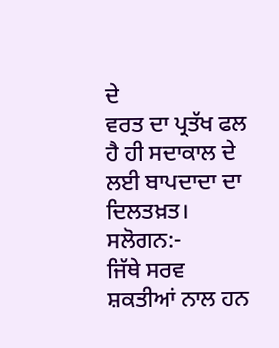ਦੇ
ਵਰਤ ਦਾ ਪ੍ਰਤੱਖ ਫਲ ਹੈ ਹੀ ਸਦਾਕਾਲ ਦੇ ਲਈ ਬਾਪਦਾਦਾ ਦਾ ਦਿਲਤਖ਼ਤ।
ਸਲੋਗਨ:-
ਜਿੱਥੇ ਸਰਵ
ਸ਼ਕਤੀਆਂ ਨਾਲ ਹਨ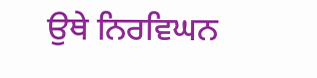ਉਥੇ ਨਿਰਵਿਘਨ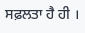ਸਫ਼ਲਤਾ ਹੈ ਹੀ ।